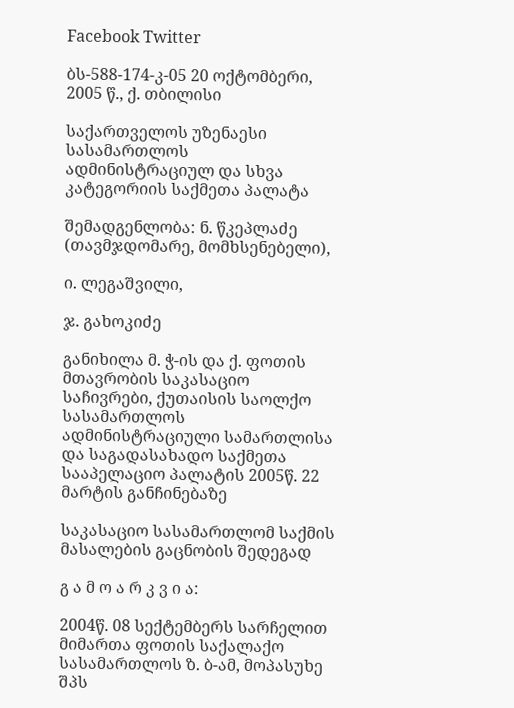Facebook Twitter

ბს-588-174-კ-05 20 ოქტომბერი, 2005 წ., ქ. თბილისი

საქართველოს უზენაესი სასამართლოს ადმინისტრაციულ და სხვა კატეგორიის საქმეთა პალატა

შემადგენლობა: ნ. წკეპლაძე (თავმჯდომარე, მომხსენებელი),

ი. ლეგაშვილი,

ჯ. გახოკიძე

განიხილა მ. ჭ-ის და ქ. ფოთის მთავრობის საკასაციო საჩივრები, ქუთაისის საოლქო სასამართლოს ადმინისტრაციული სამართლისა და საგადასახადო საქმეთა სააპელაციო პალატის 2005წ. 22 მარტის განჩინებაზე

საკასაციო სასამართლომ საქმის მასალების გაცნობის შედეგად

გ ა მ ო ა რ კ ვ ი ა:

2004წ. 08 სექტემბერს სარჩელით მიმართა ფოთის საქალაქო სასამართლოს ზ. ბ-ამ, მოპასუხე შპს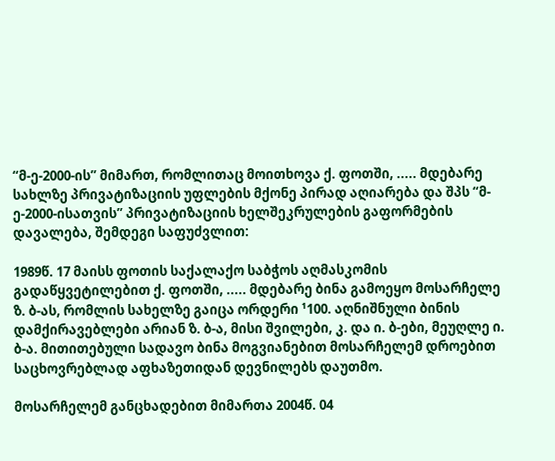“მ-ე-2000-ის” მიმართ, რომლითაც მოითხოვა ქ. ფოთში, ..... მდებარე სახლზე პრივატიზაციის უფლების მქონე პირად აღიარება და შპს “მ-ე-2000-ისათვის” პრივატიზაციის ხელშეკრულების გაფორმების დავალება, შემდეგი საფუძვლით:

1989წ. 17 მაისს ფოთის საქალაქო საბჭოს აღმასკომის გადაწყვეტილებით ქ. ფოთში, ..... მდებარე ბინა გამოეყო მოსარჩელე ზ. ბ-ას, რომლის სახელზე გაიცა ორდერი ¹100. აღნიშნული ბინის დამქირავებლები არიან ზ. ბ-ა, მისი შვილები, კ. და ი. ბ-ები, მეუღლე ი. ბ-ა. მითითებული სადავო ბინა მოგვიანებით მოსარჩელემ დროებით საცხოვრებლად აფხაზეთიდან დევნილებს დაუთმო.

მოსარჩელემ განცხადებით მიმართა 2004წ. 04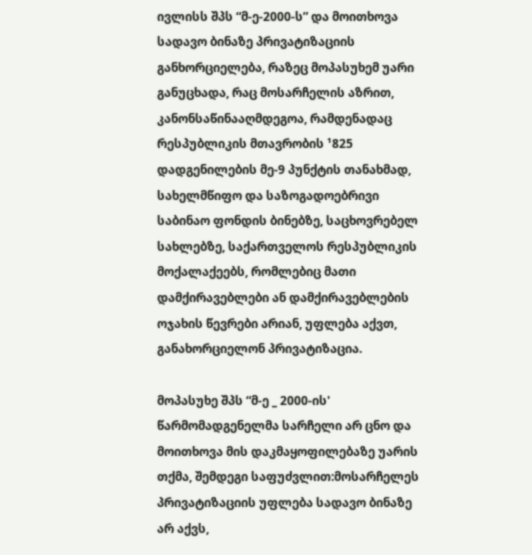ივლისს შპს “მ-ე-2000-ს” და მოითხოვა სადავო ბინაზე პრივატიზაციის განხორციელება, რაზეც მოპასუხემ უარი განუცხადა, რაც მოსარჩელის აზრით, კანონსაწინააღმდეგოა, რამდენადაც რესპუბლიკის მთავრობის ¹825 დადგენილების მე-9 პუნქტის თანახმად, სახელმწიფო და საზოგადოებრივი საბინაო ფონდის ბინებზე, საცხოვრებელ სახლებზე, საქართველოს რესპუბლიკის მოქალაქეებს, რომლებიც მათი დამქირავებლები ან დამქირავებლების ოჯახის წევრები არიან, უფლება აქვთ, განახორციელონ პრივატიზაცია.

მოპასუხე შპს “მ-ე _ 2000-ის' წარმომადგენელმა სარჩელი არ ცნო და მოითხოვა მის დაკმაყოფილებაზე უარის თქმა, შემდეგი საფუძვლით:მოსარჩელეს პრივატიზაციის უფლება სადავო ბინაზე არ აქვს,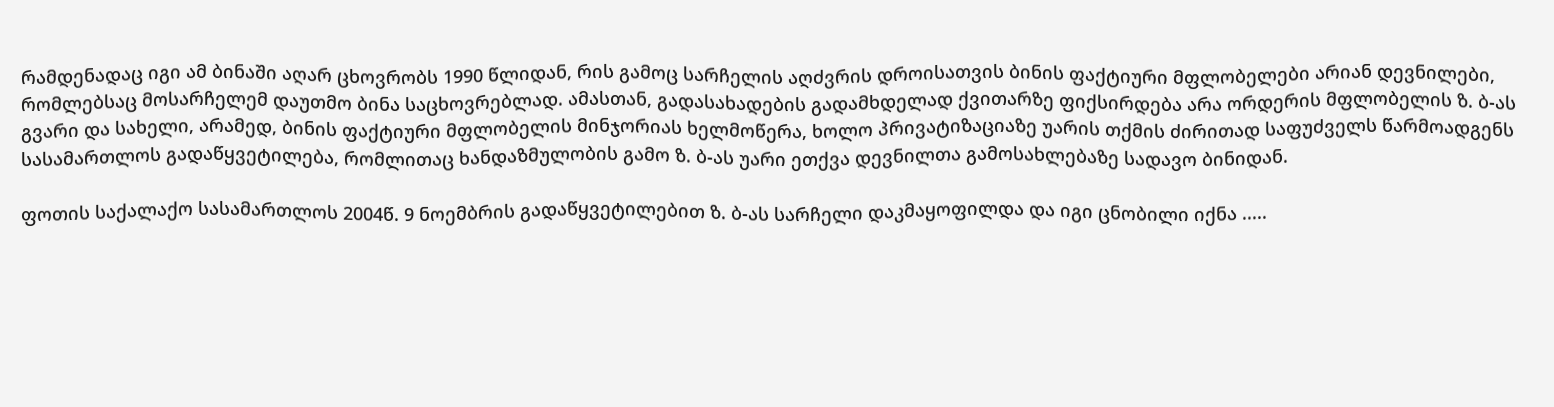რამდენადაც იგი ამ ბინაში აღარ ცხოვრობს 1990 წლიდან, რის გამოც სარჩელის აღძვრის დროისათვის ბინის ფაქტიური მფლობელები არიან დევნილები, რომლებსაც მოსარჩელემ დაუთმო ბინა საცხოვრებლად. ამასთან, გადასახადების გადამხდელად ქვითარზე ფიქსირდება არა ორდერის მფლობელის ზ. ბ-ას გვარი და სახელი, არამედ, ბინის ფაქტიური მფლობელის მინჯორიას ხელმოწერა, ხოლო პრივატიზაციაზე უარის თქმის ძირითად საფუძველს წარმოადგენს სასამართლოს გადაწყვეტილება, რომლითაც ხანდაზმულობის გამო ზ. ბ-ას უარი ეთქვა დევნილთა გამოსახლებაზე სადავო ბინიდან.

ფოთის საქალაქო სასამართლოს 2004წ. 9 ნოემბრის გადაწყვეტილებით ზ. ბ-ას სარჩელი დაკმაყოფილდა და იგი ცნობილი იქნა .....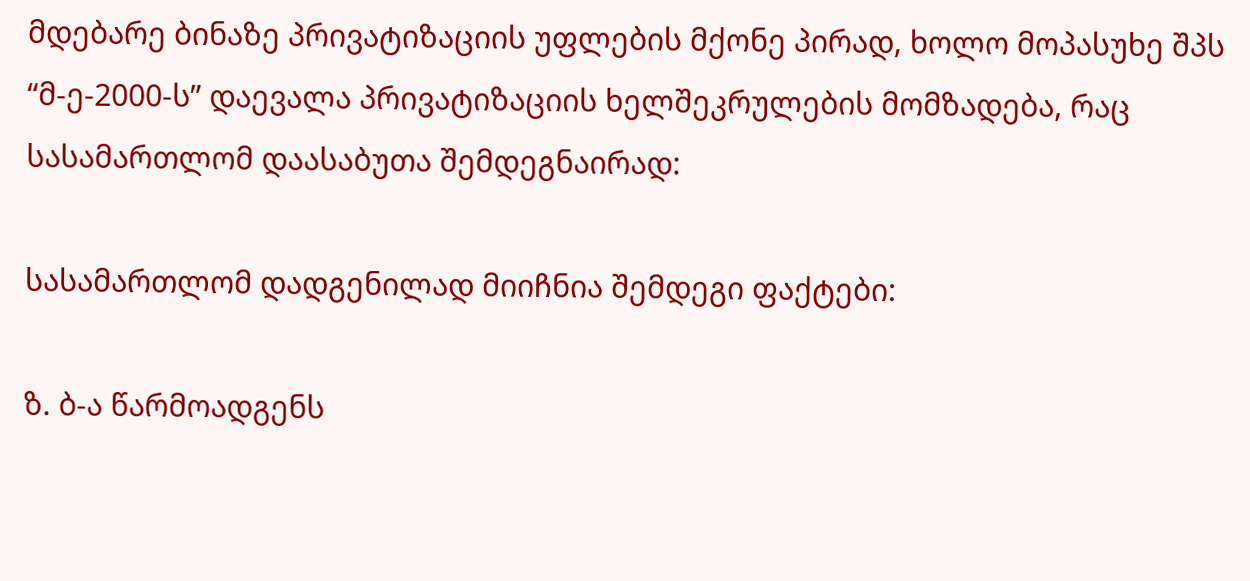მდებარე ბინაზე პრივატიზაციის უფლების მქონე პირად, ხოლო მოპასუხე შპს “მ-ე-2000-ს” დაევალა პრივატიზაციის ხელშეკრულების მომზადება, რაც სასამართლომ დაასაბუთა შემდეგნაირად:

სასამართლომ დადგენილად მიიჩნია შემდეგი ფაქტები:

ზ. ბ-ა წარმოადგენს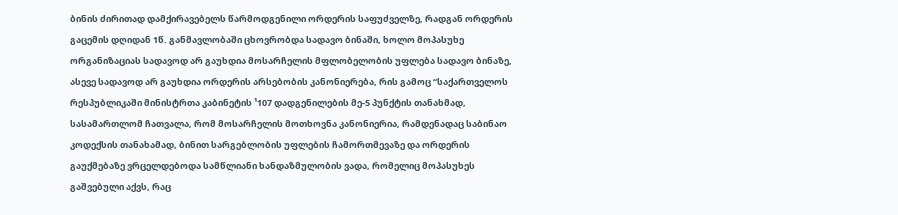ბინის ძირითად დამქირავებელს წარმოდგენილი ორდერის საფუძველზე, რადგან ორდერის გაცემის დღიდან 1წ. განმავლობაში ცხოვრობდა სადავო ბინაში, ხოლო მოპასუხე ორგანიზაციას სადავოდ არ გაუხდია მოსარჩელის მფლობელობის უფლება სადავო ბინაზე, ასევე სადავოდ არ გაუხდია ორდერის არსებობის კანონიერება, რის გამოც “საქართველოს რესპუბლიკაში მინისტრთა კაბინეტის ¹107 დადგენილების მე-5 პუნქტის თანახმად, სასამართლომ ჩათვალა, რომ მოსარჩელის მოთხოვნა კანონიერია, რამდენადაც საბინაო კოდექსის თანახამად, ბინით სარგებლობის უფლების ჩამორთმევაზე და ორდერის გაუქმებაზე ვრცელდებოდა სამწლიანი ხანდაზმულობის ვადა, რომელიც მოპასუხეს გაშვებული აქვს, რაც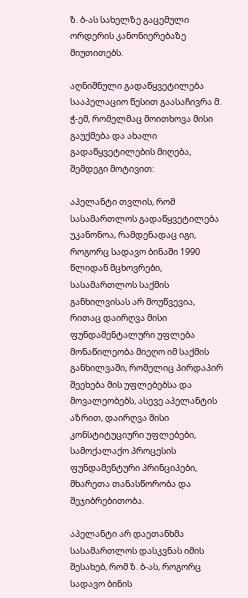ზ. ბ-ას სახელზე გაცემული ორდერის კანონიერებაზე მიუთითებს.

აღნიშნული გადაწყვეტილება სააპელაციო წესით გაასაჩივრა მ. ჭ-ემ, რომელმაც მოითხოვა მისი გაუქმება და ახალი გადაწყვეტილების მიღება, შემდეგი მოტივით:

აპელანტი თვლის, რომ სასამართლოს გადაწყვეტილება უკანონოა, რამდენადაც იგი, როგორც სადავო ბინაში 1990 წლიდან მცხოვრები, სასამართლოს საქმის განხილვისას არ მოუწვევია, რითაც დაირღვა მისი ფუნდამენტალური უფლება მონაწილეობა მიეღო იმ საქმის განხილვაში, რომელიც პირდაპირ შეეხება მის უფლებებსა და მოვალეობებს, ასევე აპელანტის აზრით, დაირღვა მისი კონსტიტუციური უფლებები, სამოქალაქო პროცესის ფუნდამენტური პრინციპები, მხარეთა თანასწორობა და შეჯიბრებითობა.

აპელანტი არ დაეთანხმა სასამართლოს დასკვნას იმის შესახებ, რომ ზ. ბ-ას, როგორც სადავო ბინის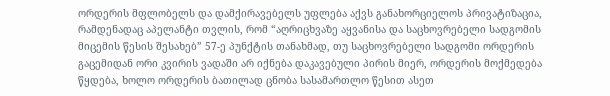ორდერის მფლობელს და დამქირავებელს უფლება აქვს განახორციელოს პრივატიზაცია, რამდენადაც აპელანტი თვლის, რომ “აღრიცხვაზე აყვანისა და საცხოვრებელი სადგომის მიცემის წესის შესახებ” 57-ე პუნქტის თანახმად, თუ საცხოვრებელი სადგომი ორდერის გაცემიდან ორი კვირის ვადაში არ იქნება დაკავებული პირის მიერ, ორდერის მოქმედება წყდება, ხოლო ორდერის ბათილად ცნობა სასამართლო წესით ასეთ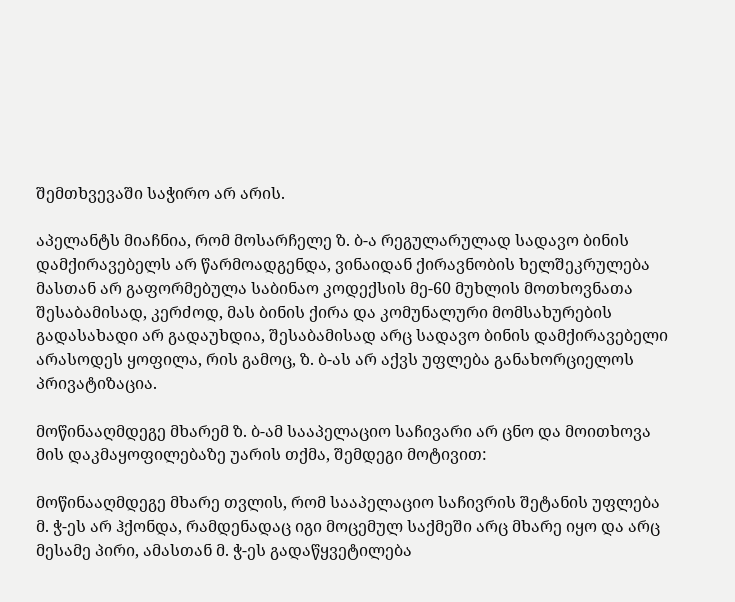შემთხვევაში საჭირო არ არის.

აპელანტს მიაჩნია, რომ მოსარჩელე ზ. ბ-ა რეგულარულად სადავო ბინის დამქირავებელს არ წარმოადგენდა, ვინაიდან ქირავნობის ხელშეკრულება მასთან არ გაფორმებულა საბინაო კოდექსის მე-60 მუხლის მოთხოვნათა შესაბამისად, კერძოდ, მას ბინის ქირა და კომუნალური მომსახურების გადასახადი არ გადაუხდია, შესაბამისად არც სადავო ბინის დამქირავებელი არასოდეს ყოფილა, რის გამოც, ზ. ბ-ას არ აქვს უფლება განახორციელოს პრივატიზაცია.

მოწინააღმდეგე მხარემ ზ. ბ-ამ სააპელაციო საჩივარი არ ცნო და მოითხოვა მის დაკმაყოფილებაზე უარის თქმა, შემდეგი მოტივით:

მოწინააღმდეგე მხარე თვლის, რომ სააპელაციო საჩივრის შეტანის უფლება მ. ჭ-ეს არ ჰქონდა, რამდენადაც იგი მოცემულ საქმეში არც მხარე იყო და არც მესამე პირი, ამასთან მ. ჭ-ეს გადაწყვეტილება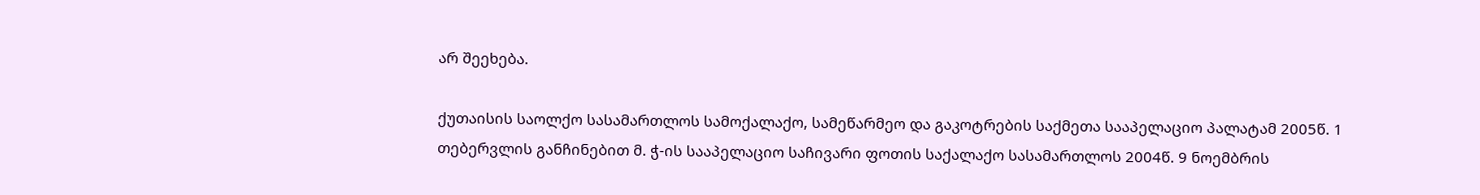არ შეეხება.

ქუთაისის საოლქო სასამართლოს სამოქალაქო, სამეწარმეო და გაკოტრების საქმეთა სააპელაციო პალატამ 2005წ. 1 თებერვლის განჩინებით მ. ჭ-ის სააპელაციო საჩივარი ფოთის საქალაქო სასამართლოს 2004წ. 9 ნოემბრის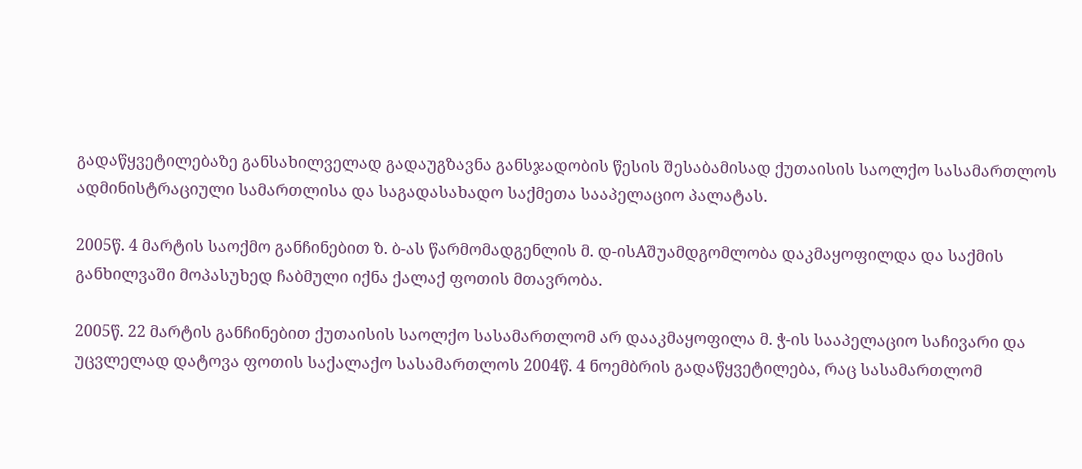გადაწყვეტილებაზე განსახილველად გადაუგზავნა განსჯადობის წესის შესაბამისად ქუთაისის საოლქო სასამართლოს ადმინისტრაციული სამართლისა და საგადასახადო საქმეთა სააპელაციო პალატას.

2005წ. 4 მარტის საოქმო განჩინებით ზ. ბ-ას წარმომადგენლის მ. დ-ისAშუამდგომლობა დაკმაყოფილდა და საქმის განხილვაში მოპასუხედ ჩაბმული იქნა ქალაქ ფოთის მთავრობა.

2005წ. 22 მარტის განჩინებით ქუთაისის საოლქო სასამართლომ არ დააკმაყოფილა მ. ჭ-ის სააპელაციო საჩივარი და უცვლელად დატოვა ფოთის საქალაქო სასამართლოს 2004წ. 4 ნოემბრის გადაწყვეტილება, რაც სასამართლომ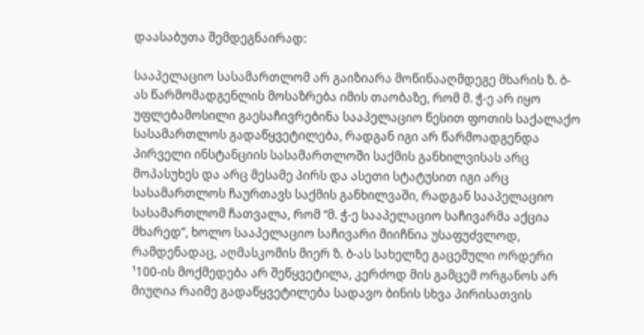დაასაბუთა შემდეგნაირად:

სააპელაციო სასამართლომ არ გაიზიარა მოწინააღმდეგე მხარის ზ. ბ-ას წარმომადგენლის მოსაზრება იმის თაობაზე, რომ მ. ჭ-ე არ იყო უფლებამოსილი გაესაჩივრებინა სააპელაციო წესით ფოთის საქალაქო სასამართლოს გადაწყვეტილება, რადგან იგი არ წარმოადგენდა პირველი ინსტანციის სასამართლოში საქმის განხილვისას არც მოპასუხეს და არც მესამე პირს და ასეთი სტატუსით იგი არც სასამართლოს ჩაურთავს საქმის განხილვაში, რადგან სააპელაციო სასამართლომ ჩათვალა, რომ “მ. ჭ-ე სააპელაციო საჩივარმა აქცია მხარედ”, ხოლო სააპელაციო საჩივარი მიიჩნია უსაფუძვლოდ, რამდენადაც, აღმასკომის მიერ ზ. ბ-ას სახელზე გაცემული ორდერი ¹100-ის მოქმედება არ შეწყვეტილა, კერძოდ მის გამცემ ორგანოს არ მიუღია რაიმე გადაწყვეტილება სადავო ბინის სხვა პირისათვის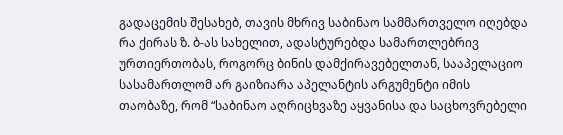გადაცემის შესახებ, თავის მხრივ საბინაო სამმართველო იღებდა რა ქირას ზ. ბ-ას სახელით, ადასტურებდა სამართლებრივ ურთიერთობას, როგორც ბინის დამქირავებელთან, სააპელაციო სასამართლომ არ გაიზიარა აპელანტის არგუმენტი იმის თაობაზე, რომ “საბინაო აღრიცხვაზე აყვანისა და საცხოვრებელი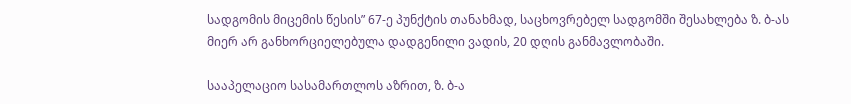სადგომის მიცემის წესის” 67-ე პუნქტის თანახმად, საცხოვრებელ სადგომში შესახლება ზ. ბ-ას მიერ არ განხორციელებულა დადგენილი ვადის, 20 დღის განმავლობაში.

სააპელაციო სასამართლოს აზრით, ზ. ბ-ა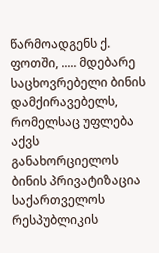წარმოადგენს ქ. ფოთში, ..... მდებარე საცხოვრებელი ბინის დამქირავებელს, რომელსაც უფლება აქვს განახორციელოს ბინის პრივატიზაცია საქართველოს რესპუბლიკის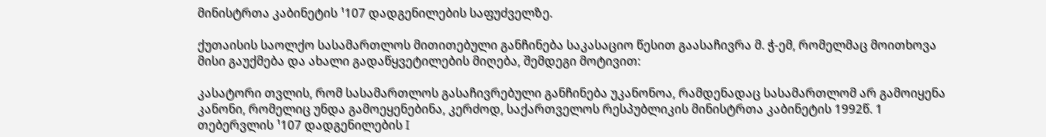მინისტრთა კაბინეტის ¹107 დადგენილების საფუძველზე.

ქუთაისის საოლქო სასამართლოს მითითებული განჩინება საკასაციო წესით გაასაჩივრა მ. ჭ-ემ, რომელმაც მოითხოვა მისი გაუქმება და ახალი გადაწყვეტილების მიღება, შემდეგი მოტივით:

კასატორი თვლის, რომ სასამართლოს გასაჩივრებული განჩინება უკანონოა, რამდენადაც სასამართლომ არ გამოიყენა კანონი, რომელიც უნდა გამოეყენებინა, კერძოდ, საქართველოს რესპუბლიკის მინისტრთა კაბინეტის 1992წ. 1 თებერვლის ¹107 დადგენილების I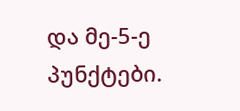და მე-5-ე პუნქტები.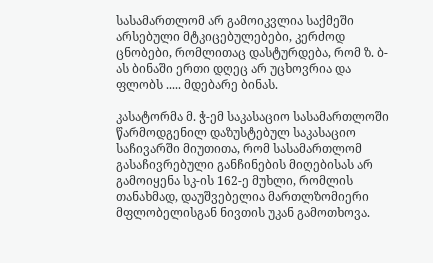სასამართლომ არ გამოიკვლია საქმეში არსებული მტკიცებულებები, კერძოდ ცნობები, რომლითაც დასტურდება, რომ ზ. ბ-ას ბინაში ერთი დღეც არ უცხოვრია და ფლობს ..... მდებარე ბინას.

კასატორმა მ. ჭ-ემ საკასაციო სასამართლოში წარმოდგენილ დაზუსტებულ საკასაციო საჩივარში მიუთითა, რომ სასამართლომ გასაჩივრებული განჩინების მიღებისას არ გამოიყენა სკ-ის 162-ე მუხლი, რომლის თანახმად, დაუშვებელია მართლზომიერი მფლობელისგან ნივთის უკან გამოთხოვა.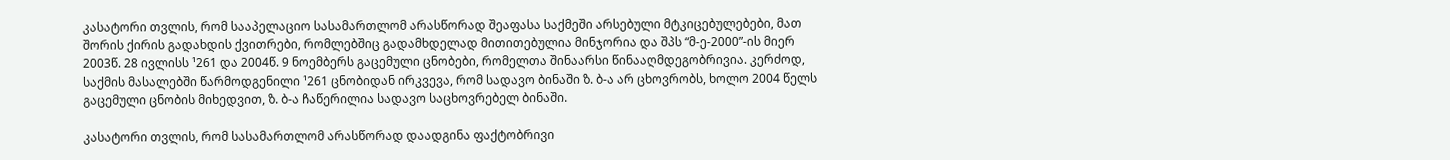კასატორი თვლის, რომ სააპელაციო სასამართლომ არასწორად შეაფასა საქმეში არსებული მტკიცებულებები, მათ შორის ქირის გადახდის ქვითრები, რომლებშიც გადამხდელად მითითებულია მინჯორია და შპს “მ-ე-2000”-ის მიერ 2003წ. 28 ივლისს ¹261 და 2004წ. 9 ნოემბერს გაცემული ცნობები, რომელთა შინაარსი წინააღმდეგობრივია. კერძოდ, საქმის მასალებში წარმოდგენილი ¹261 ცნობიდან ირკვევა, რომ სადავო ბინაში ზ. ბ-ა არ ცხოვრობს, ხოლო 2004 წელს გაცემული ცნობის მიხედვით, ზ. ბ-ა ჩაწერილია სადავო საცხოვრებელ ბინაში.

კასატორი თვლის, რომ სასამართლომ არასწორად დაადგინა ფაქტობრივი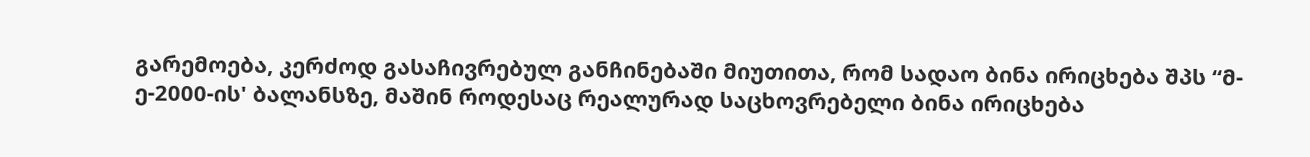გარემოება, კერძოდ გასაჩივრებულ განჩინებაში მიუთითა, რომ სადაო ბინა ირიცხება შპს “მ-ე-2000-ის' ბალანსზე, მაშინ როდესაც რეალურად საცხოვრებელი ბინა ირიცხება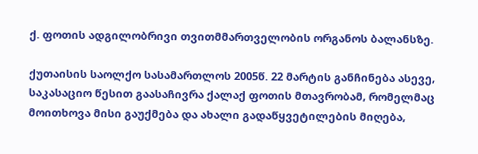ქ. ფოთის ადგილობრივი თვითმმართველობის ორგანოს ბალანსზე.

ქუთაისის საოლქო სასამართლოს 2005წ. 22 მარტის განჩინება ასევე, საკასაციო წესით გაასაჩივრა ქალაქ ფოთის მთავრობამ, რომელმაც მოითხოვა მისი გაუქმება და ახალი გადაწყვეტილების მიღება,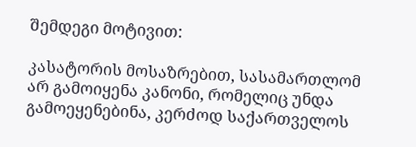შემდეგი მოტივით:

კასატორის მოსაზრებით, სასამართლომ არ გამოიყენა კანონი, რომელიც უნდა გამოეყენებინა, კერძოდ საქართველოს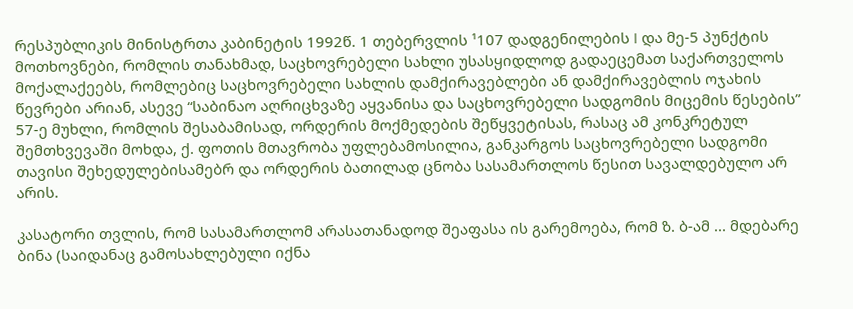რესპუბლიკის მინისტრთა კაბინეტის 1992წ. 1 თებერვლის ¹107 დადგენილების I და მე-5 პუნქტის მოთხოვნები, რომლის თანახმად, საცხოვრებელი სახლი უსასყიდლოდ გადაეცემათ საქართველოს მოქალაქეებს, რომლებიც საცხოვრებელი სახლის დამქირავებლები ან დამქირავებლის ოჯახის წევრები არიან, ასევე “საბინაო აღრიცხვაზე აყვანისა და საცხოვრებელი სადგომის მიცემის წესების” 57-ე მუხლი, რომლის შესაბამისად, ორდერის მოქმედების შეწყვეტისას, რასაც ამ კონკრეტულ შემთხვევაში მოხდა, ქ. ფოთის მთავრობა უფლებამოსილია, განკარგოს საცხოვრებელი სადგომი თავისი შეხედულებისამებრ და ორდერის ბათილად ცნობა სასამართლოს წესით სავალდებულო არ არის.

კასატორი თვლის, რომ სასამართლომ არასათანადოდ შეაფასა ის გარემოება, რომ ზ. ბ-ამ ... მდებარე ბინა (საიდანაც გამოსახლებული იქნა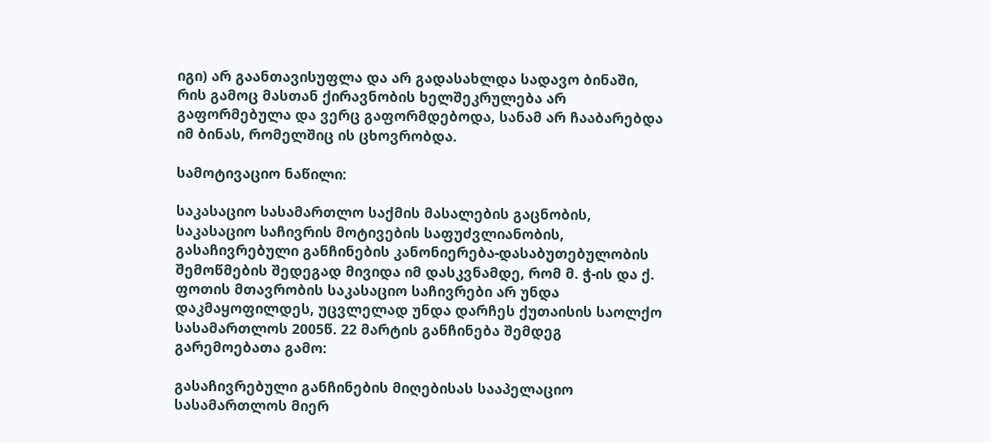იგი) არ გაანთავისუფლა და არ გადასახლდა სადავო ბინაში, რის გამოც მასთან ქირავნობის ხელშეკრულება არ გაფორმებულა და ვერც გაფორმდებოდა, სანამ არ ჩააბარებდა იმ ბინას, რომელშიც ის ცხოვრობდა.

სამოტივაციო ნაწილი:

საკასაციო სასამართლო საქმის მასალების გაცნობის, საკასაციო საჩივრის მოტივების საფუძვლიანობის, გასაჩივრებული განჩინების კანონიერება-დასაბუთებულობის შემოწმების შედეგად მივიდა იმ დასკვნამდე, რომ მ. ჭ-ის და ქ. ფოთის მთავრობის საკასაციო საჩივრები არ უნდა დაკმაყოფილდეს, უცვლელად უნდა დარჩეს ქუთაისის საოლქო სასამართლოს 2005წ. 22 მარტის განჩინება შემდეგ გარემოებათა გამო:

გასაჩივრებული განჩინების მიღებისას სააპელაციო სასამართლოს მიერ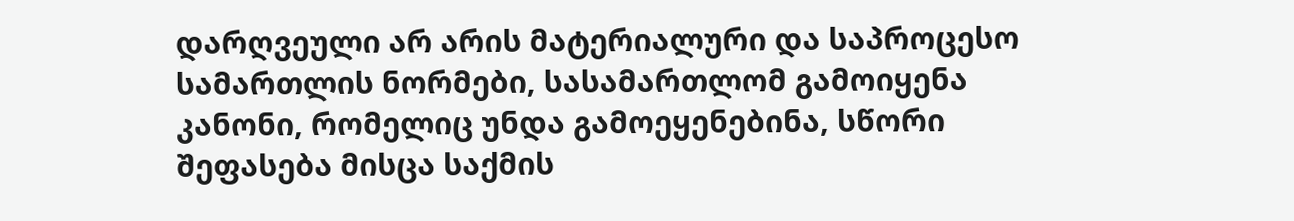დარღვეული არ არის მატერიალური და საპროცესო სამართლის ნორმები, სასამართლომ გამოიყენა კანონი, რომელიც უნდა გამოეყენებინა, სწორი შეფასება მისცა საქმის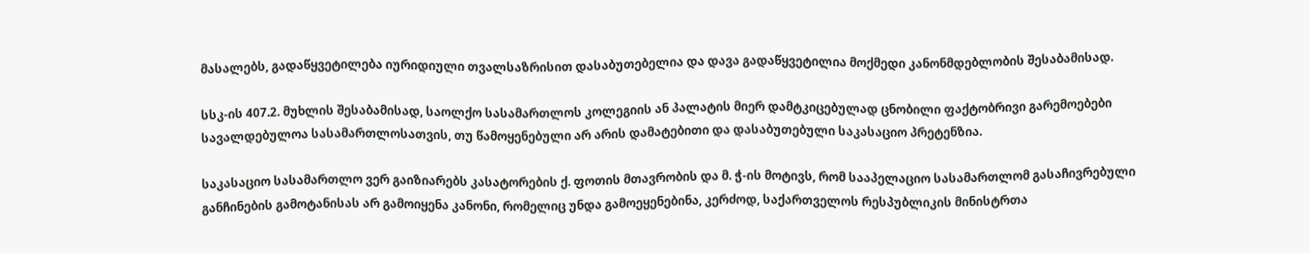მასალებს, გადაწყვეტილება იურიდიული თვალსაზრისით დასაბუთებელია და დავა გადაწყვეტილია მოქმედი კანონმდებლობის შესაბამისად.

სსკ-ის 407.2. მუხლის შესაბამისად, საოლქო სასამართლოს კოლეგიის ან პალატის მიერ დამტკიცებულად ცნობილი ფაქტობრივი გარემოებები სავალდებულოა სასამართლოსათვის, თუ წამოყენებული არ არის დამატებითი და დასაბუთებული საკასაციო პრეტენზია.

საკასაციო სასამართლო ვერ გაიზიარებს კასატორების ქ. ფოთის მთავრობის და მ. ჭ-ის მოტივს, რომ სააპელაციო სასამართლომ გასაჩივრებული განჩინების გამოტანისას არ გამოიყენა კანონი, რომელიც უნდა გამოეყენებინა, კერძოდ, საქართველოს რესპუბლიკის მინისტრთა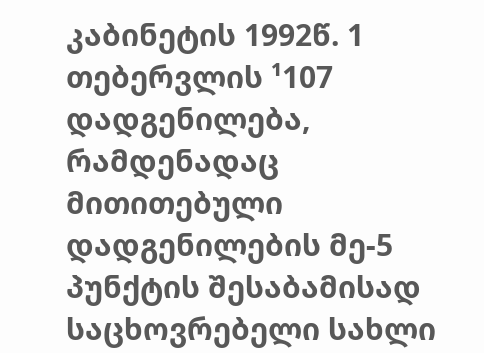კაბინეტის 1992წ. 1 თებერვლის ¹107 დადგენილება, რამდენადაც მითითებული დადგენილების მე-5 პუნქტის შესაბამისად საცხოვრებელი სახლი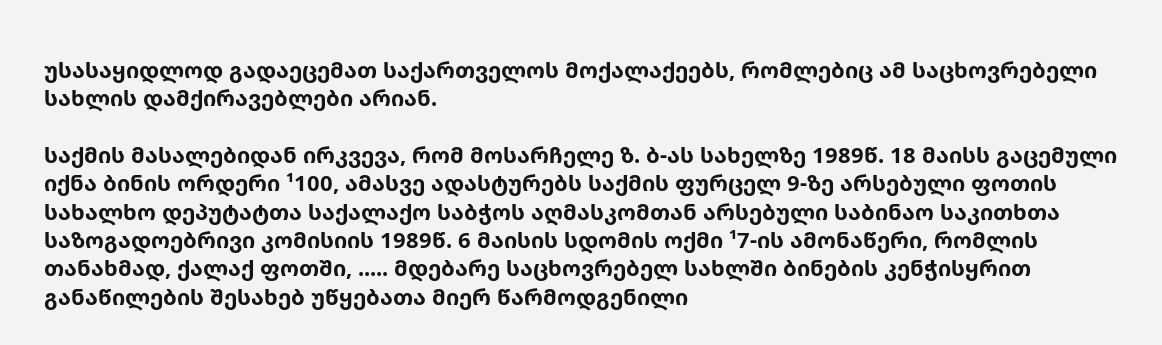უსასაყიდლოდ გადაეცემათ საქართველოს მოქალაქეებს, რომლებიც ამ საცხოვრებელი სახლის დამქირავებლები არიან.

საქმის მასალებიდან ირკვევა, რომ მოსარჩელე ზ. ბ-ას სახელზე 1989წ. 18 მაისს გაცემული იქნა ბინის ორდერი ¹100, ამასვე ადასტურებს საქმის ფურცელ 9-ზე არსებული ფოთის სახალხო დეპუტატთა საქალაქო საბჭოს აღმასკომთან არსებული საბინაო საკითხთა საზოგადოებრივი კომისიის 1989წ. 6 მაისის სდომის ოქმი ¹7-ის ამონაწერი, რომლის თანახმად, ქალაქ ფოთში, ..... მდებარე საცხოვრებელ სახლში ბინების კენჭისყრით განაწილების შესახებ უწყებათა მიერ წარმოდგენილი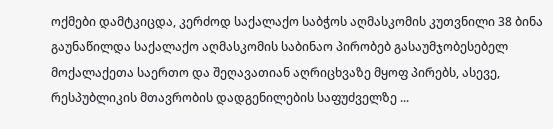ოქმები დამტკიცდა, კერძოდ საქალაქო საბჭოს აღმასკომის კუთვნილი 38 ბინა გაუნაწილდა საქალაქო აღმასკომის საბინაო პირობებ გასაუმჯობესებელ მოქალაქეთა საერთო და შეღავათიან აღრიცხვაზე მყოფ პირებს, ასევე, რესპუბლიკის მთავრობის დადგენილების საფუძველზე ...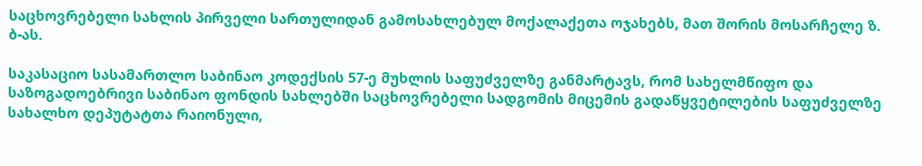საცხოვრებელი სახლის პირველი სართულიდან გამოსახლებულ მოქალაქეთა ოჯახებს, მათ შორის მოსარჩელე ზ. ბ-ას.

საკასაციო სასამართლო საბინაო კოდექსის 57-ე მუხლის საფუძველზე განმარტავს, რომ სახელმწიფო და საზოგადოებრივი საბინაო ფონდის სახლებში საცხოვრებელი სადგომის მიცემის გადაწყვეტილების საფუძველზე სახალხო დეპუტატთა რაიონული,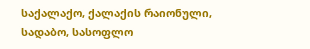საქალაქო, ქალაქის რაიონული, სადაბო, სასოფლო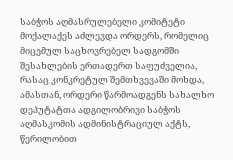საბჭოს აღმასრულებელი კომიტეტი მოქალაქეს აძლევდა ორდერს, რომელიც მიცემულ საცხოვრებელ სადგომში შესახლების ერთადერთ საფუძველია, რასაც კონკრეტულ შემთხვევაში მოხდა, ამასთან, ორდერი წარმოადგენს სახალხო დეპუტატთა ადგილობრივი საბჭოს აღმასკომის ადმინისტრაციულ აქტს, წერილობით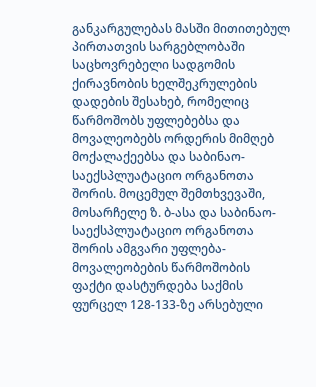განკარგულებას მასში მითითებულ პირთათვის სარგებლობაში საცხოვრებელი სადგომის ქირავნობის ხელშეკრულების დადების შესახებ, რომელიც წარმოშობს უფლებებსა და მოვალეობებს ორდერის მიმღებ მოქალაქეებსა და საბინაო-საექსპლუატაციო ორგანოთა შორის. მოცემულ შემთხვევაში, მოსარჩელე ზ. ბ-ასა და საბინაო-საექსპლუატაციო ორგანოთა შორის ამგვარი უფლება-მოვალეობების წარმოშობის ფაქტი დასტურდება საქმის ფურცელ 128-133-ზე არსებული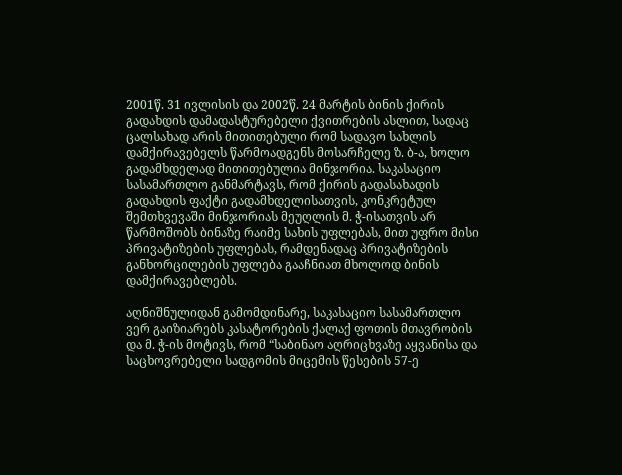2001წ. 31 ივლისის და 2002წ. 24 მარტის ბინის ქირის გადახდის დამადასტურებელი ქვითრების ასლით, სადაც ცალსახად არის მითითებული რომ სადავო სახლის დამქირავებელს წარმოადგენს მოსარჩელე ზ. ბ-ა, ხოლო გადამხდელად მითითებულია მინჯორია. საკასაციო სასამართლო განმარტავს, რომ ქირის გადასახადის გადახდის ფაქტი გადამხდელისათვის, კონკრეტულ შემთხვევაში მინჯორიას მეუღლის მ. ჭ-ისათვის არ წარმოშობს ბინაზე რაიმე სახის უფლებას, მით უფრო მისი პრივატიზების უფლებას, რამდენადაც პრივატიზების განხორცილების უფლება გააჩნიათ მხოლოდ ბინის დამქირავებლებს.

აღნიშნულიდან გამომდინარე, საკასაციო სასამართლო ვერ გაიზიარებს კასატორების ქალაქ ფოთის მთავრობის და მ. ჭ-ის მოტივს, რომ “საბინაო აღრიცხვაზე აყვანისა და საცხოვრებელი სადგომის მიცემის წესების 57-ე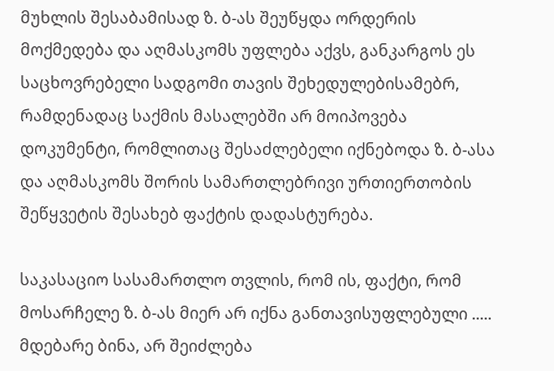მუხლის შესაბამისად ზ. ბ-ას შეუწყდა ორდერის მოქმედება და აღმასკომს უფლება აქვს, განკარგოს ეს საცხოვრებელი სადგომი თავის შეხედულებისამებრ, რამდენადაც საქმის მასალებში არ მოიპოვება დოკუმენტი, რომლითაც შესაძლებელი იქნებოდა ზ. ბ-ასა და აღმასკომს შორის სამართლებრივი ურთიერთობის შეწყვეტის შესახებ ფაქტის დადასტურება.

საკასაციო სასამართლო თვლის, რომ ის, ფაქტი, რომ მოსარჩელე ზ. ბ-ას მიერ არ იქნა განთავისუფლებული ..... მდებარე ბინა, არ შეიძლება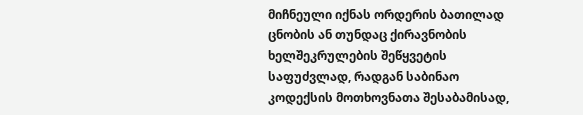მიჩნეული იქნას ორდერის ბათილად ცნობის ან თუნდაც ქირავნობის ხელშეკრულების შეწყვეტის საფუძვლად, რადგან საბინაო კოდექსის მოთხოვნათა შესაბამისად,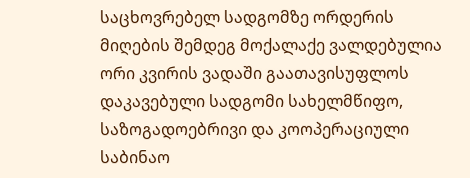საცხოვრებელ სადგომზე ორდერის მიღების შემდეგ მოქალაქე ვალდებულია ორი კვირის ვადაში გაათავისუფლოს დაკავებული სადგომი სახელმწიფო, საზოგადოებრივი და კოოპერაციული საბინაო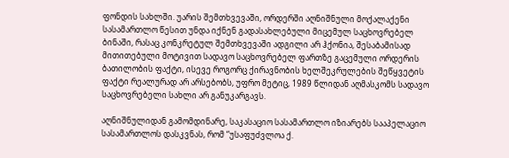ფონდის სახლში. უარის შემთხვევაში, ორდერში აღნიშნული მოქალაქენი სასამართლო წესით უნდა იქნენ გადასახლებული მიცემულ საცხოვრებელ ბინაში, რასაც კონკრეტულ შემთხვევაში ადგილი არ ჰქონია, შესაბამისად მითითებული მოტივით სადავო საცხოვრებელ ფართზე გაცემული ორდერის ბათილობის ფაქტი, ისევე როგორც ქირავნობის ხელშეკრულების შეწყვეტის ფაქტი რეალურად არ არსებობს, უფრო მეტიც, 1989 წლიდან აღმასკომს სადავო საცხოვრებელი სახლი არ განუკარგავს.

აღნიშნულიდან გამომდინარე, საკასაციო სასამართლო იზიარებს სააპელაციო სასამართლოს დასკვნას, რომ “უსაფუძვლოა ქ.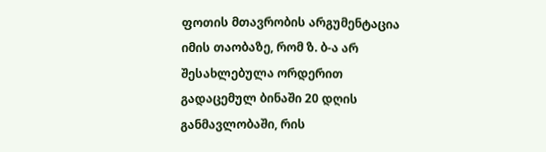ფოთის მთავრობის არგუმენტაცია იმის თაობაზე, რომ ზ. ბ-ა არ შესახლებულა ორდერით გადაცემულ ბინაში 20 დღის განმავლობაში, რის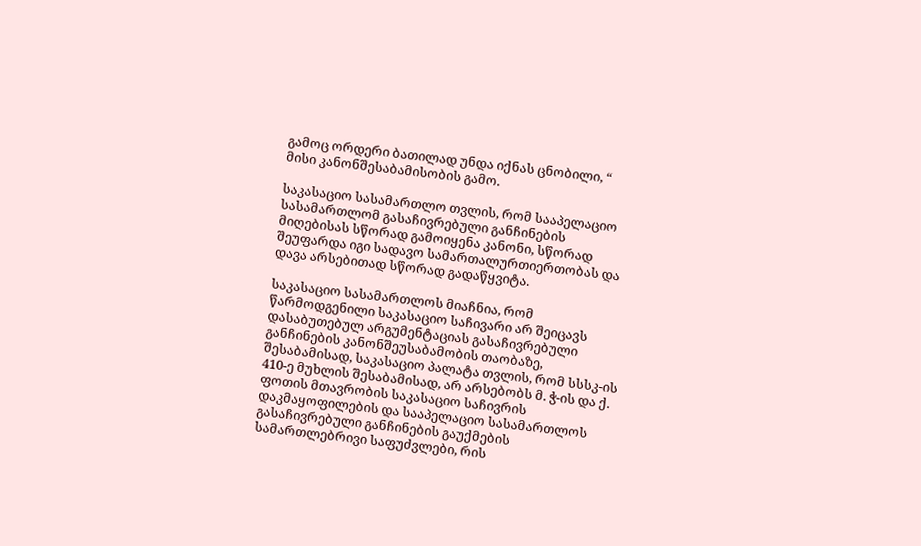გამოც ორდერი ბათილად უნდა იქნას ცნობილი, “ მისი კანონშესაბამისობის გამო.

საკასაციო სასამართლო თვლის, რომ სააპელაციო სასამართლომ გასაჩივრებული განჩინების მიღებისას სწორად გამოიყენა კანონი, სწორად შეუფარდა იგი სადავო სამართალურთიერთობას და დავა არსებითად სწორად გადაწყვიტა.

საკასაციო სასამართლოს მიაჩნია, რომ წარმოდგენილი საკასაციო საჩივარი არ შეიცავს დასაბუთებულ არგუმენტაციას გასაჩივრებული განჩინების კანონშეუსაბამობის თაობაზე, შესაბამისად, საკასაციო პალატა თვლის, რომ სსსკ-ის 410-ე მუხლის შესაბამისად, არ არსებობს მ. ჭ-ის და ქ. ფოთის მთავრობის საკასაციო საჩივრის დაკმაყოფილების და სააპელაციო სასამართლოს გასაჩივრებული განჩინების გაუქმების სამართლებრივი საფუძვლები, რის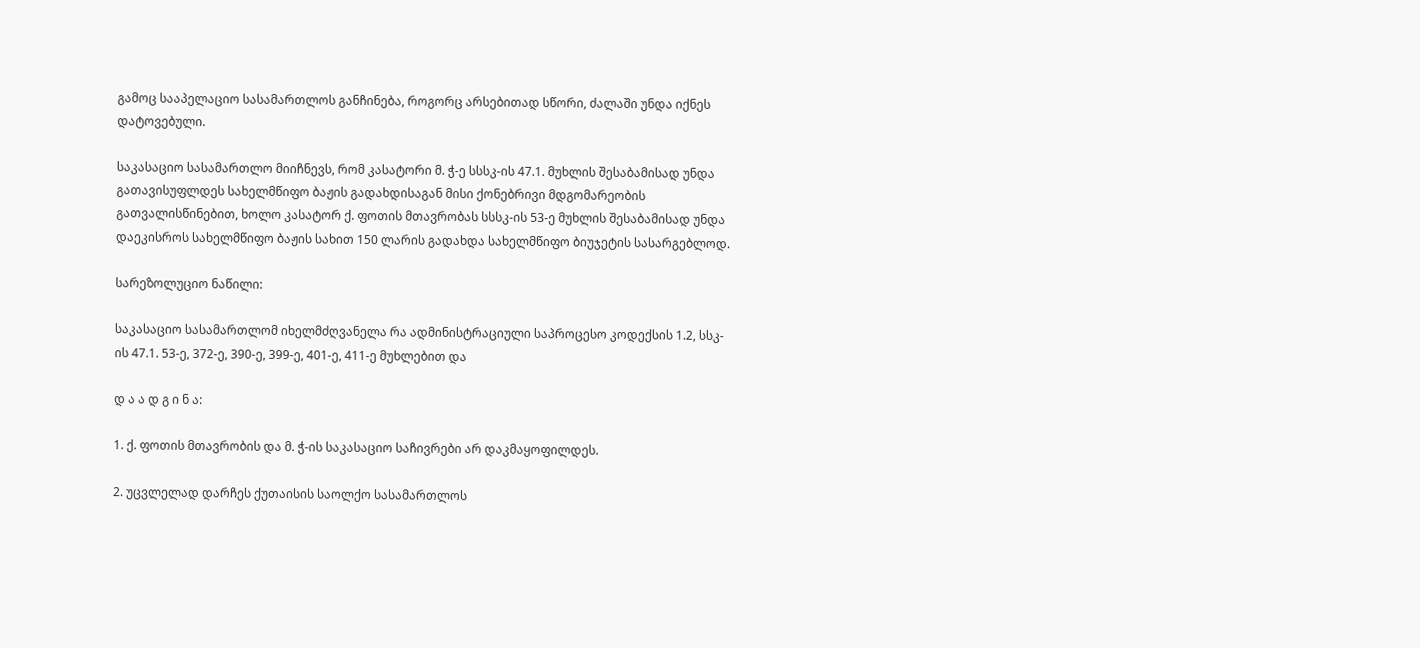გამოც სააპელაციო სასამართლოს განჩინება, როგორც არსებითად სწორი, ძალაში უნდა იქნეს დატოვებული.

საკასაციო სასამართლო მიიჩნევს, რომ კასატორი მ. ჭ-ე სსსკ-ის 47.1. მუხლის შესაბამისად უნდა გათავისუფლდეს სახელმწიფო ბაჟის გადახდისაგან მისი ქონებრივი მდგომარეობის გათვალისწინებით, ხოლო კასატორ ქ. ფოთის მთავრობას სსსკ-ის 53-ე მუხლის შესაბამისად უნდა დაეკისროს სახელმწიფო ბაჟის სახით 150 ლარის გადახდა სახელმწიფო ბიუჯეტის სასარგებლოდ.

სარეზოლუციო ნაწილი:

საკასაციო სასამართლომ იხელმძღვანელა რა ადმინისტრაციული საპროცესო კოდექსის 1.2, სსკ-ის 47.1. 53-ე, 372-ე, 390-ე, 399-ე, 401-ე, 411-ე მუხლებით და

დ ა ა დ გ ი ნ ა:

1. ქ. ფოთის მთავრობის და მ. ჭ-ის საკასაციო საჩივრები არ დაკმაყოფილდეს.

2. უცვლელად დარჩეს ქუთაისის საოლქო სასამართლოს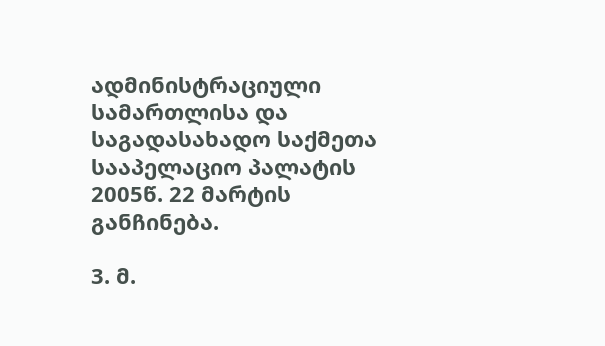ადმინისტრაციული სამართლისა და საგადასახადო საქმეთა სააპელაციო პალატის 2005წ. 22 მარტის განჩინება.

3. მ.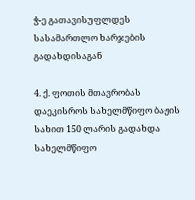ჭ-ე გათავისუფლდეს სასამართლო ხარჯების გადახდისაგან

4. ქ. ფოთის მთავრობას დაეკისროს სახელმწიფო ბაჟის სახით 150 ლარის გადახდა სახელმწიფო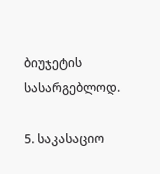ბიუჯეტის სასარგებლოდ.

5. საკასაციო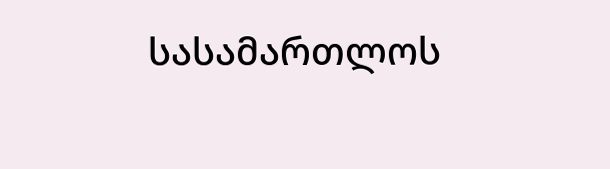სასამართლოს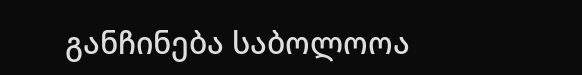განჩინება საბოლოოა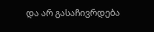და არ გასაჩივრდება